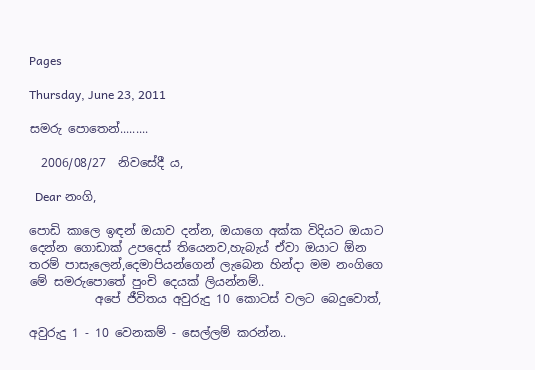Pages

Thursday, June 23, 2011

සමරු පොතෙන්.........

  2006/08/27  නිවසේදී ය,

  Dear නංගි,

පොඩි කාලෙ ඉඳන් ඔයාව දන්න, ඔයාගෙ අක්ක විදියට ඔයාට දෙන්න ගොඩාක් උපදෙස් තියෙනව,හැබැය් ඒවා ඔයාට ඕන තරම් පාසැලෙන්,දෙමාපියන්ගෙන් ලැබෙන හින්දා මම නංගිගෙ මේ සමරුපොතේ පුංචි දෙයක් ලියන්නම්..
           අපේ ජීවිතය අවුරුදු 10 කොටස් වලට බෙදුවොත්,

අවුරුදු 1 - 10 වෙනකම් - සෙල්ලම් කරන්න..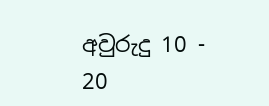අවුරුදු 10 - 20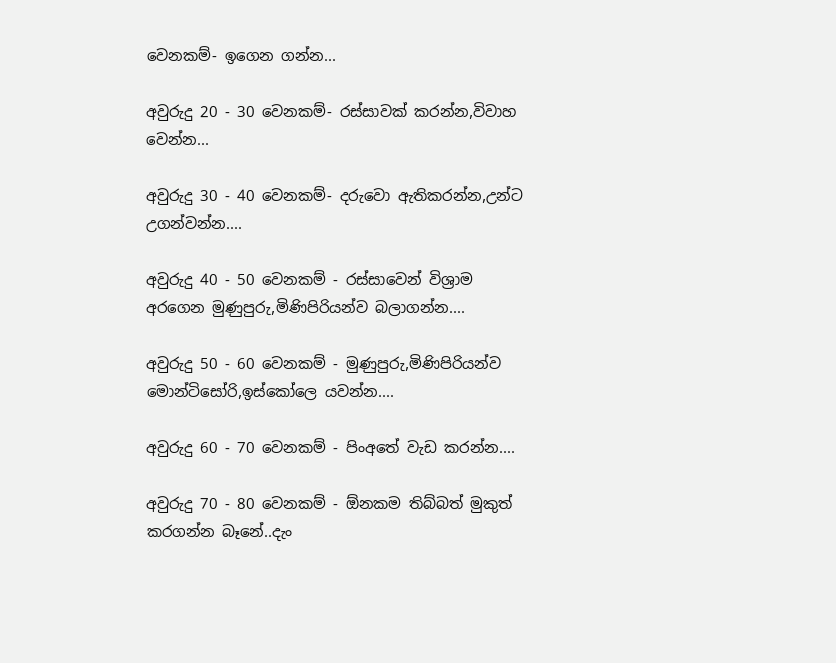වෙනකම්- ඉගෙන ගන්න...

අවුරුදු 20 - 30 වෙනකම්- රස්සාවක් කරන්න,විවාහ වෙන්න...

අවුරුදු 30 - 40 වෙනකම්- දරුවො ඇතිකරන්න,උන්ට උගන්වන්න....

අවුරුදු 40 - 50 වෙනකම් - රස්සාවෙන් විශ්‍රාම අරගෙන මුණුපුරු,මිණිපිරියන්ව බලාගන්න....

අවුරුදු 50 - 60 වෙනකම් - මුණුපුරු,මිණිපිරියන්ව මොන්ටිසෝරි,ඉස්කෝලෙ යවන්න....

අවුරුදු 60 - 70 වෙනකම් - පිංඅතේ වැඩ කරන්න....

අවුරුදු 70 - 80 වෙනකම් - ඕනකම තිබ්බත් මුකුත් කරගන්න බෑනේ..දැං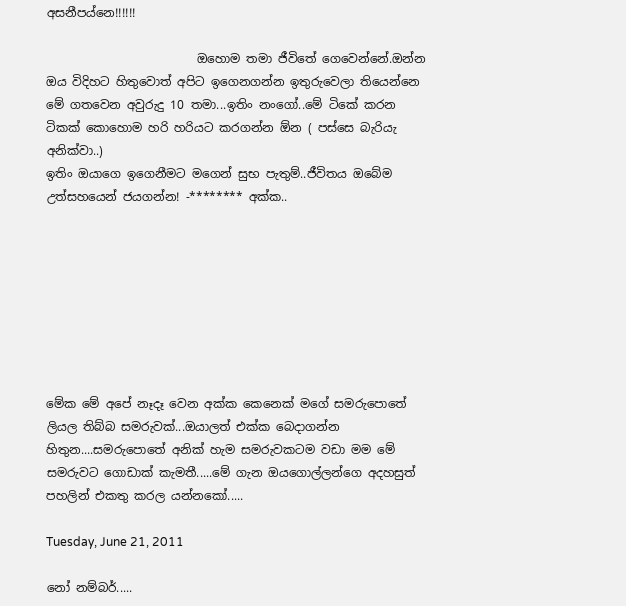අසනීපය්නෙ!!!!!!

                         ඔහොම තමා ජීවිතේ ගෙවෙන්නේ.ඔන්න ඔය විදිහට හිතුවොත් අපිට ඉගෙනගන්න ඉතුරුවෙලා තියෙන්නෙ මේ ගතවෙන අවුරුදු 10 තමා...ඉතිං නංගෝ..මේ ටිකේ කරන ටිකක් කොහොම හරි හරියට කරගන්න ඕන ( පස්සෙ බැරියැ අනික්වා..)
ඉතිං ඔයාගෙ ඉගෙනීමට මගෙන් සුභ පැතුම්..ජීවිතය ඔබේම උත්සහයෙන් ජයගන්න! -******** අක්ක..








මේක මේ අපේ නෑදෑ වෙන අක්ක කෙනෙක් මගේ සමරුපොතේ ලියල තිබ්බ සමරුවක්...ඔයාලත් එක්ක බෙදාගන්න හිතුන....සමරුපොතේ අනික් හැම සමරුවකටම වඩා මම මේ සමරුවට ගොඩාක් කැමතී.....මේ ගැන ඔයගොල්ලන්ගෙ අදහසුත් පහලින් එකතු කරල යන්නකෝ.....

Tuesday, June 21, 2011

නෝ නම්බර්.....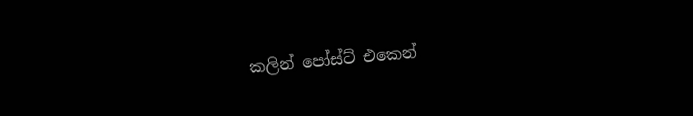කලින් පෝස්ට් එකෙන්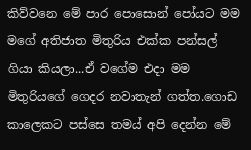කිව්වනෙ මේ පාර පොසොන් පෝයට මම මගේ අතිජාත මිතුරිය එක්ක පන්සල් ගියා කියලා...ඒ වගේම එදා මම මිතුරියගේ ගෙදර නවාතැන් ගත්ත.ගොඩ කාලෙකට පස්සෙ තමය් අපි දෙන්න මේ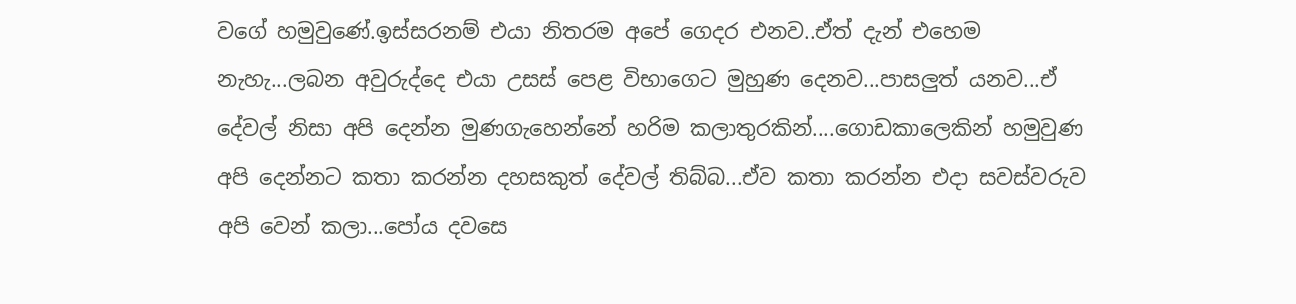වගේ හමුවුණේ.ඉස්සරනම් එයා නිතරම අපේ ගෙදර එනව..ඒත් දැන් එහෙම නැහැ...ලබන අවුරුද්දෙ එයා උසස් පෙළ විභාගෙට මුහුණ දෙනව...පාසලුත් යනව...ඒ දේවල් නිසා අපි දෙන්න මුණගැහෙන්නේ හරිම කලාතුරකින්....ගොඩකාලෙකින් හමුවුණ අපි දෙන්නට කතා කරන්න දහසකුත් දේවල් තිබ්බ...ඒව කතා කරන්න එදා සවස්වරුව අපි වෙන් කලා...පෝය දවසෙ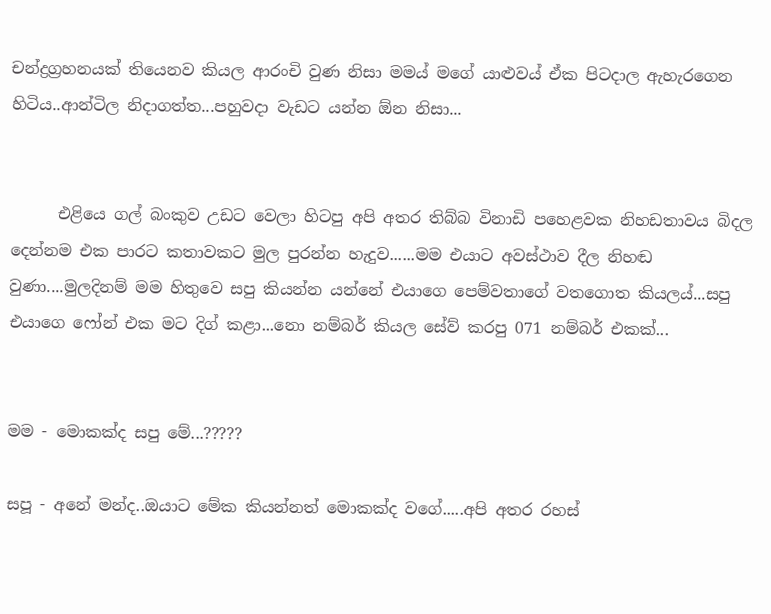චන්ද්‍රග්‍රහනයක් තියෙනව කියල ආරංචි වුණ නිසා මමය් මගේ යාළුවය් ඒක පිටදාල ඇහැරගෙන හිටිය..ආන්ටිල නිදාගත්ත...පහුවදා වැඩට යන්න ඕන නිසා...


      එළියෙ ගල් බංකුව උඩට වෙලා හිටපු අපි අතර තිබ්බ විනාඩි පහෙළවක නිහඩතාවය බිදල දෙන්නම එක පාරට කතාවකට මුල පුරන්න හැදුව......මම එයාට අවස්ථාව දීල නිහඬ වුණා....මුලදිනම් මම හිතුවෙ සපු කියන්න යන්නේ එයාගෙ පෙම්වතාගේ වතගොත කියලය්...සපු එයාගෙ ෆෝන් එක මට දිග් කළා...නො නම්බර් කියල සේව් කරපු 071 නම්බර් එකක්...


මම - මොකක්ද සපු මේ...?????

සපූ - අනේ මන්ද..ඔයාට මේක කියන්නත් මොකක්ද වගේ.....අපි අතර රහස්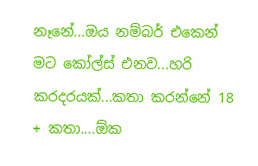නෑනේ...ඔය නම්බර් එකෙන් මට කෝල්ස් එනව...හරි කරදරයක්...කතා කරන්නේ 18 + කතා....ඕක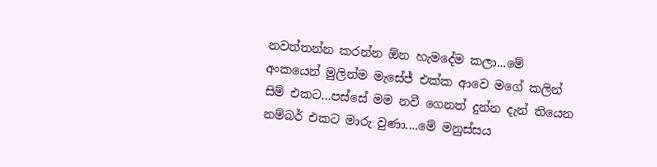නවත්තන්න කරන්න ඕන හැමදේම කලා...මේ අංකයෙන් මුලින්ම මැසේජ් එක්ක ආවෙ මගේ කලින් සිම් එකට...පස්සේ මම නවී ගෙනත් දුන්න දැන් තියෙන නම්බර් එකට මාරු වුණා....මේ මනුස්සය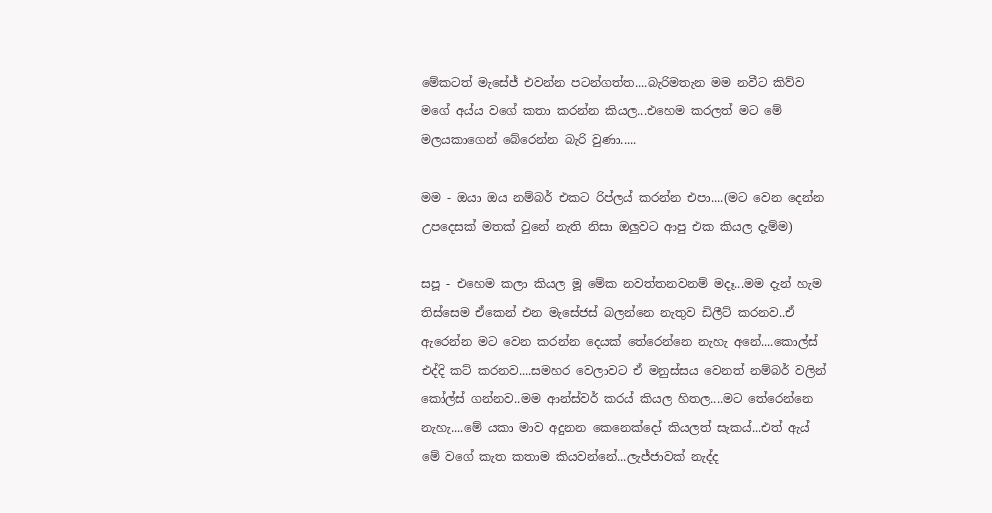මේකටත් මැසේජ් එවන්න පටන්ගත්ත....බැරිමතැන මම නවීට කිව්ව මගේ අය්ය වගේ කතා කරන්න කියල...එහෙම කරලත් මට මේ මලයකාගෙන් බේරෙන්න බැරි වුණා.....

මම - ඔයා ඔය නම්බර් එකට රිප්ලය් කරන්න එපා....(මට වෙන දෙන්න උපදෙසක් මතක් වුනේ නැති නිසා ඔලුවට ආපු එක කියල දැම්ම)

සපූ - එහෙම කලා කියල මූ මේක නවත්තනවනම් මදෑ...මම දැන් හැම තිස්සෙම ඒකෙන් එන මැසේජස් බලන්නෙ නැතුව ඩිලීට් කරනව..ඒ ඇරෙන්න මට වෙන කරන්න දෙයක් තේරෙන්නෙ නැහැ අනේ....කොල්ස් එද්දි කට් කරනව....සමහර වෙලාවට ඒ මනුස්සය වෙනත් නම්බර් වලින් කෝල්ස් ගන්නව..මම ආන්ස්වර් කරය් කියල හිතල....මට තේරෙන්නෙ නැහැ....මේ යකා මාව අදුනන කෙනෙක්දෝ කියලත් සැකය්...එත් ඇය් මේ වගේ කැත කතාම කියවන්නේ...ලැජ්ජාවක් නැද්ද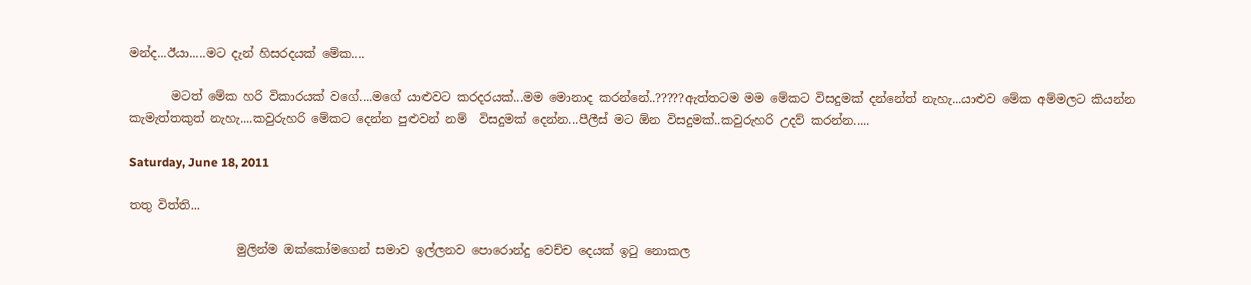මන්ද...ඊයා.....මට දැන් හිසරදයක් මේක....

       මටත් මේක හරි විකාරයක් වගේ....මගේ යාළුවට කරදරයක්...මම මොනාද කරන්නේ..?????ඇත්තටම මම මේකට විසදුමක් දන්නේත් නැහැ...යාළුව මේක අම්මලට කියන්න කැමැත්තකුත් නැහැ....කවුරුහරි මේකට දෙන්න පුළුවන් නම්  විසදුමක් දෙන්න...පීලීස් මට ඕන විසදුමක්..කවුරුහරි උදව් කරන්න.....

Saturday, June 18, 2011

තතු විත්ති...

                  මුලින්ම ඔක්කෝමගෙන් සමාව ඉල්ලනව පොරොන්දු වෙච්ච දෙයක් ඉටු නොකල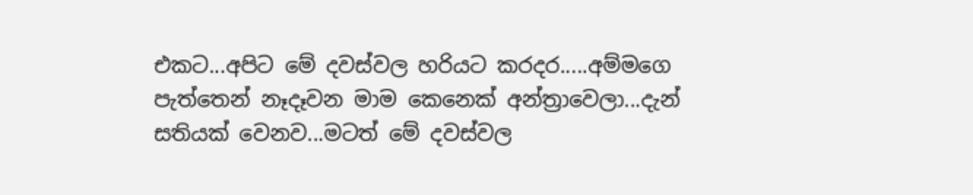එකට...අපිට මේ දවස්වල හරියට කරදර.....අම්මගෙ පැත්තෙන් නෑදෑවන මාම කෙනෙක් අන්ත්‍රාවෙලා...දැන් සතියක් වෙනව...මටත් මේ දවස්වල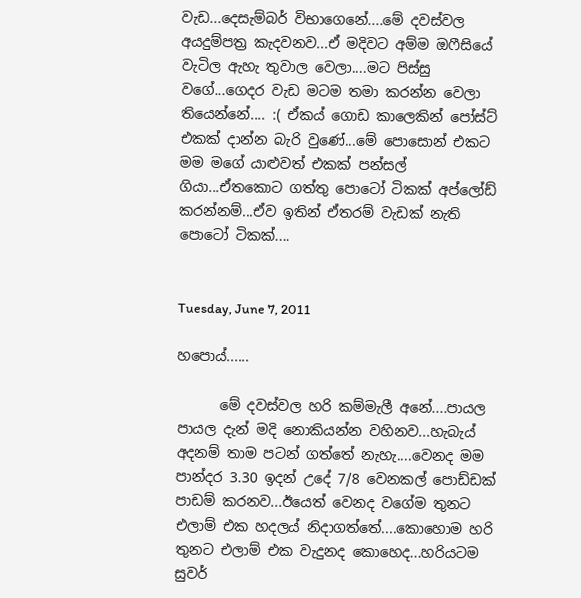වැඩ...දෙසැම්බර් විභාගෙනේ....මේ දවස්වල අයදුම්පත්‍ර කැදවනව...ඒ මදිවට අම්ම ඔෆීසියේ වැටිල ඇහැ තුවාල වෙලා....මට පිස්සු වගේ...ගෙදර වැඩ මටම තමා කරන්න වෙලා තියෙන්නේ.... :( ඒකය් ගොඩ කාලෙකින් පෝස්ට් එකක් දාන්න බැරි වුණේ...මේ පොසොන් එකට මම මගේ යාළුවත් එකක් පන්සල් ගියා...ඒතකොට ගත්තු පොටෝ ටිකක් අප්ලෝඩ් කරන්නම්...ඒව ඉතින් ඒතරම් වැඩක් නැති පොටෝ ටිකක්....


Tuesday, June 7, 2011

හපොය්......

      මේ දවස්වල හරි කම්මැලී අනේ....පායල පායල දැන් මදි නොකියන්න වහිනව...හැබැය් අදනම් තාම පටන් ගත්තේ නැහැ....වෙනද මම පාන්දර 3.30 ඉදන් උදේ 7/8 වෙනකල් පොඩ්ඩක් පාඩම් කරනව...ඊයෙත් වෙනද වගේම තුනට එලාම් එක හදලය් නිදාගත්තේ....කොහොම හරි තුනට එලාම් එක වැදුනද කොහෙද...හරියටම සුවර්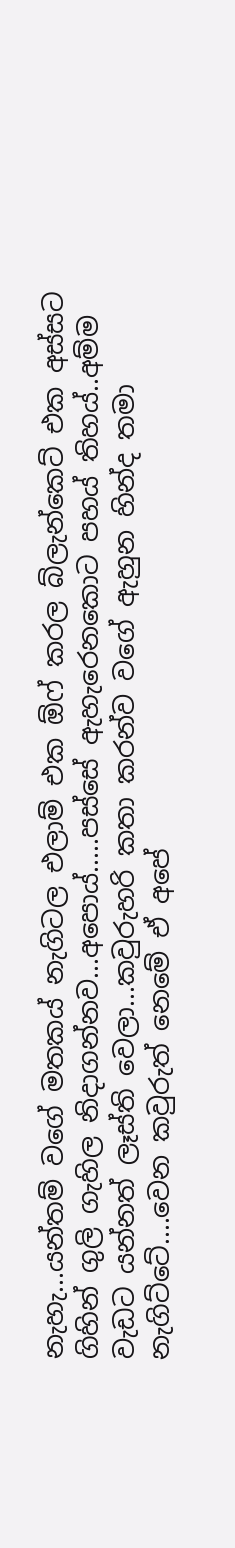නැහැ...යන්තම් වගේ මතකය් නැගිටල එලාම් එක ඕෆ් කරල බ්ලැන්කෙට් එක අස්සට ගිහින් ගුලි ගැහිල නිදාගන්නව...අපොය්.....පස්සේ ඇහැරෙනකොට පහය් තිහය්..අම්ම වැඩට යන්නත් ලෑස්ති වෙලා...කවුරුහරි කතා කරන්ව වගේ ඇහුන හින්ද තමා නැගිට්ටේ....වෙන කවුරුත් නෙමේ ඒ අපේ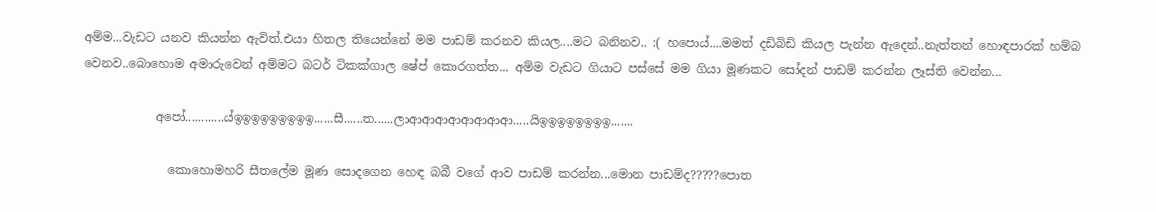අම්ම...වැඩට යනව කියන්න ඇවිත්.එයා හිතල තියෙන්නේ මම පාඩම් කරනව කියල....මට බනිනව.. :( හපොය්....මමත් දඩිබිඩි කියල පැන්න ඇදෙන්..නැත්තන් හොඳපාරක් හම්බ වෙනව..බොහොම අමාරුවෙන් අම්මට බටර් ටිකක්ගාල ෂේප් කොරගත්ත... අම්ම වැඩට ගියාට පස්සේ මම ගියා මූණකට සෝදන් පාඩම් කරන්න ලෑස්ති වෙන්න...

            අපෝ............ය්ඉඉඉඉඉඉඉඉඉ......සී......ත......ලාආආආආආආආආ.....යිඉඉඉඉඉඉඉඉ.......

              කොහොමහරි සීතලේම මූණ සොදගෙන හෙඳ බබී වගේ ආව පාඩම් කරන්න...මොන පාඩම්ද?????පොත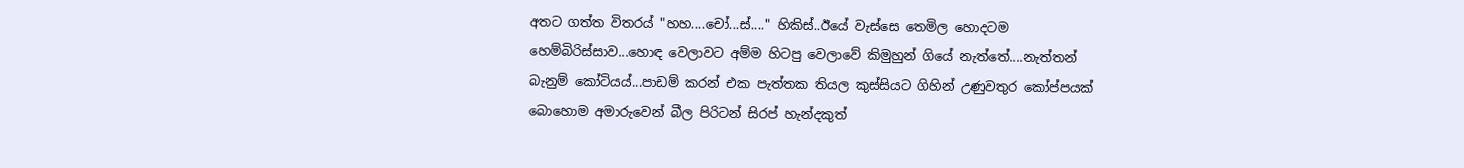අතට ගත්ත විතරය් "හහ....චෝ...ස්...." හිකිස්..ඊයේ වැස්සෙ තෙමිල හොදටම හෙම්බිරිස්සාව...හොඳ වෙලාවට අම්ම හිටපු වෙලාවේ කිමුහුන් ගියේ නැත්තේ....නැත්තන් බැනුම් කෝටියය්...පාඩම් කරන් එක පැත්තක තියල කුස්සියට ගිහින් උණුවතුර කෝප්පයක් බොහොම අමාරුවෙන් බීල පිරිටන් සිරප් හැන්දකුත්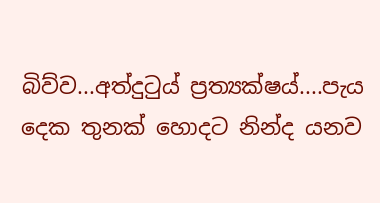බිව්ව...අත්දුටුය් ප්‍රත්‍යක්ෂය්....පැය දෙක තුනක් හොදට නින්ද යනව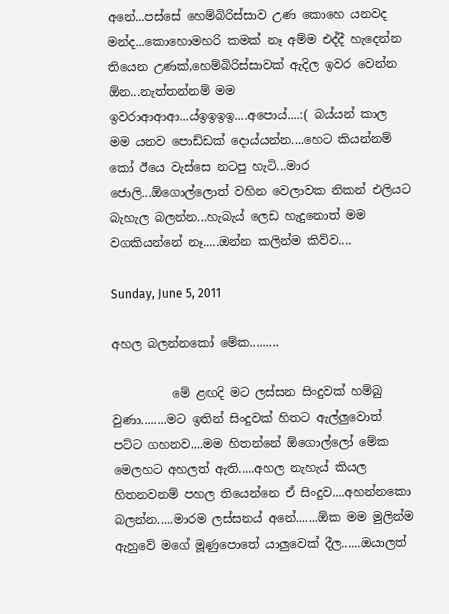අනේ...පස්සේ හෙම්බිරිස්සාව උණ කොහෙ යනවද මන්ද...කොහොමහරි කමක් නෑ අම්ම එද්දී හැදෙන්න තියෙන උණක්,හෙම්බිරිස්සාවක් ඇදිල ඉවර වෙන්න ඕන...නැත්තන්නම් මම ඉවරාආආආ...ය්ඉඉඉඉ....අපොය්....:( බය්යන් කාල මම යනව පොඩ්ඩක් දොය්යන්න....හෙට කියන්නම් කෝ ඊයෙ වැස්සෙ නටපු හැටි...මාර ජොලි...ඕගොල්ලොත් වහින වෙලාවක නිකන් එලියට බැහැල බලන්න...හැබැය් ලෙඩ හැදුනොත් මම වගකියන්නේ නෑ.....ඔන්න කලින්ම කිව්ව....

Sunday, June 5, 2011

අහල බලන්නකෝ මේක.........

          මේ ළඟදි මට ලස්සන සිංදුවක් හම්බු වුණා........මට ඉතින් සිංදුවක් හිතට ඇල්ලුවොත් පට්ට ගහනව....මම හිතන්නේ ඕගොල්ලෝ මේක මෙලහට අහලත් ඇති.....අහල නැහැය් කියල හිතනවනම් පහල තියෙන්නෙ ඒ සිංදුව....අහන්නකො බලන්න.....මාරම ලස්සනය් අනේ.......ඕක මම මුලින්ම ඇහුවේ මගේ මූණුපොතේ යාලුවෙක් දීල......ඔයාලත්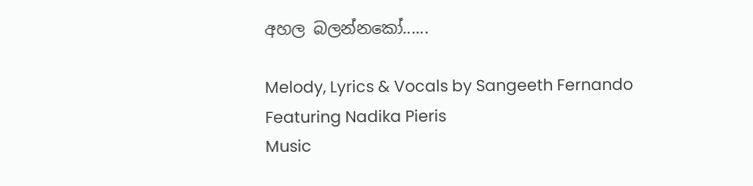අහල බලන්නකෝ......

Melody, Lyrics & Vocals by Sangeeth Fernando
Featuring Nadika Pieris
Music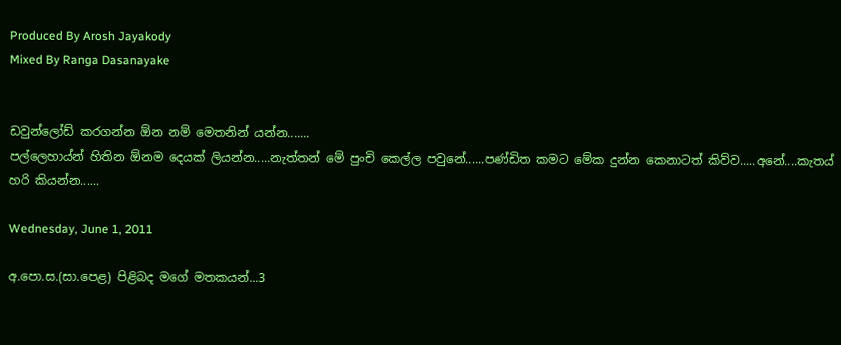Produced By Arosh Jayakody
Mixed By Ranga Dasanayake


ඩවුන්ලෝඩ් කරගන්න ඕන නම් මෙතනින් යන්න.......
පල්ලෙහාය්න් හිතින ඕනම දෙයක් ලියන්න.....නැත්තන් මේ පුංචි කෙල්ල පවුනේ......පණ්ඩිත කමට මේක දුන්න කෙනාටත් කිව්ව.....අනේ....කැතය් හරි කියන්න......

Wednesday, June 1, 2011

අ.පො.ස.(සා.පෙළ) පිළිබද මගේ මතකයන්...3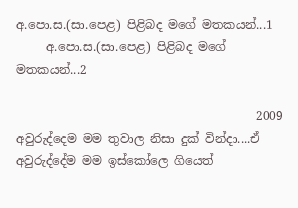අ.පො.ස.(සා.පෙළ) පිළිබද මගේ මතකයන්...1
     අ.පො.ස.(සා.පෙළ) පිළිබද මගේ මතකයන්...2

                                        2009 අවුරුද්දෙම මම තුවාල නිසා දුක් වින්දා....ඒ අවුරුද්දේම මම ඉස්කෝලෙ ගියෙත්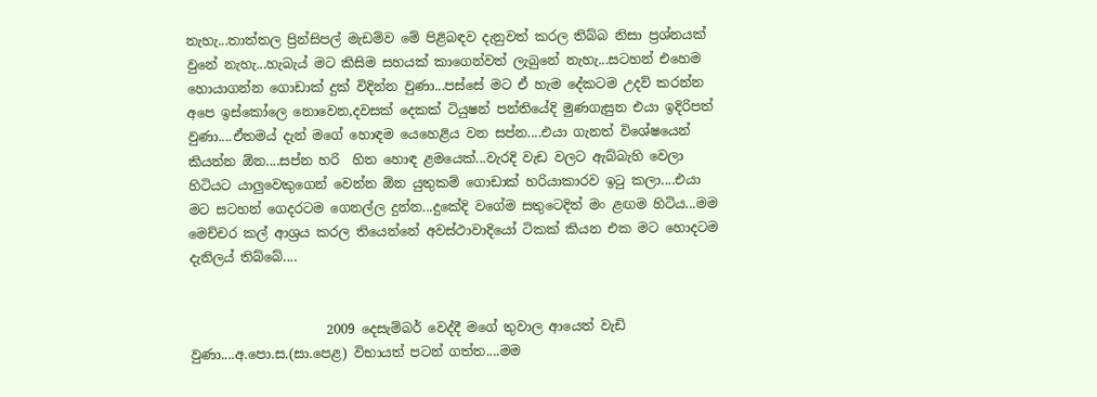නැහැ...තාත්තල ප්‍රින්සිපල් මැඩම්ව මේ පිළිබඳව දැනුවත් කරල තිබ්බ නිසා ප්‍රශ්නයක් වුනේ නැහැ...හැබැය් මට කිසිම සහයක් කාගෙන්වත් ලැබුනේ නැහැ...සටහන් එහෙම හොයාගන්න ගොඩාක් දුක් විදින්න වුණා...පස්සේ මට ඒ හැම දේකටම උදව් කරන්න අපෙ ඉස්කෝලෙ නොවෙන,දවසක් දෙකක් ටියුෂන් පන්තියේදි මුණගැසුන එයා ඉදිරිපත් වුණා....ඒතමය් දැන් මගේ හොඳම යෙහෙළිය වන සප්න....එයා ගැනත් විශේෂයෙන් කියන්න ඕන....සප්න හරි  හිත හොඳ ළමයෙක්...වැරදි වැඩ වලට ඇබ්බැහි වෙලා හිටියට යාලුවෙකුගෙන් වෙන්න ඕන යුතුකම් ගොඩාක් හරියාකාරව ඉටු කලා....එයා මට සටහන් ගෙදරටම ගෙනල්ල දුන්න...දුකේදි වගේම සතුටෙදිත් මං ළඟම හිටිය...මම මෙච්චර කල් ආශ්‍රය කරල තියෙන්නේ අවස්ථාවාදියෝ ටිකක් කියන එක මට හොදටම දැනිලය් තිබ්බේ....


                     2009 දෙසැම්බර් වෙද්දී මගේ තුවාල ආයෙත් වැඩි වුණා....අ.පො.ස.(සා.පෙළ) විභායත් පටන් ගත්ත....මම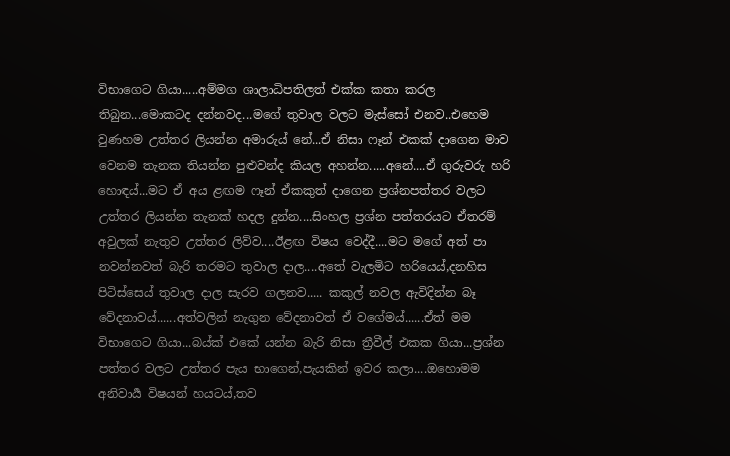විභාගෙට ගියා.....අම්මග ශාලාධිපතිලත් එක්ක කතා කරල තිබුන...මොකටද දන්නවද...මගේ තුවාල වලට මැස්සෝ එනව..එහෙම වුණහම උත්තර ලියන්න අමාරුය් නේ...ඒ නිසා ෆෑන් එකක් දාගෙන මාව වෙනම තැනක තියන්න පුළුවන්ද කියල අහන්න.....අනේ....ඒ ගුරුවරු හරි හොඳය්...මට ඒ අය ළඟම ෆෑන් ඒකකුත් දාගෙන ප්‍රශ්නපත්තර වලට උත්තර ලියන්න තැනක් හදල දුන්න....සිංහල ප්‍රශ්න පත්තරයට ඒතරම් අවුලක් නැතුව උත්තර ලිව්ව....ඊළඟ විෂය වෙද්දී....මට මගේ අත් පා නවන්නවත් බැරි තරමට තුවාල දාල....අතේ වැලමිට හරියෙය්,දනහිස පිටිස්සෙය් තුවාල දාල සැරව ගලනව..... කකුල් නවල ඇවිදින්න බෑ වේදනාවය්......අත්වලින් නැගුන වේදනාවත් ඒ වගේමය්......ඒත් මම විභාගෙට ගියා...බය්ක් එකේ යන්න බැරි නිසා ත්‍රීවීල් එකක ගියා...ප්‍රශ්න පත්තර වලට උත්තර පැය භාගෙන්,පැයකින් ඉවර කලා....ඔහොමම අනිවාර්‍ය විෂයන් හයටය්,තව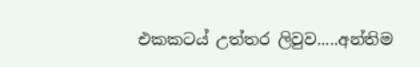එකකටය් උත්තර ලිවුව.....අන්තිම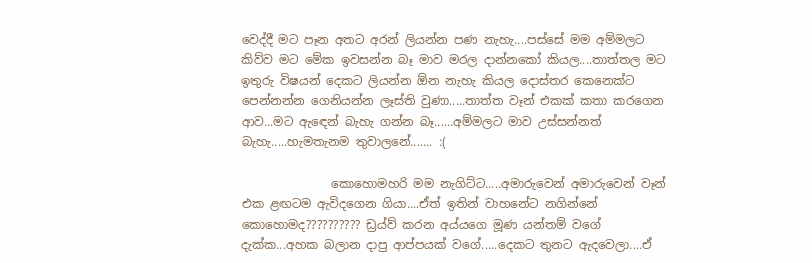වෙද්දී මට පෑන අතට අරන් ලියන්න පණ නැහැ....පස්සේ මම අම්මලට කිව්ව මට මේක ඉවසන්න බෑ මාව මරල දාන්නකෝ කියල....තාත්තල මට ඉතුරු විෂයන් දෙකට ලියන්න ඕන නැහැ කියල දොස්තර කෙනෙක්ට පෙන්නන්න ගෙනියන්න ලෑස්ති වුණා.....තාත්ත වෑන් එකක් කතා කරගෙන ආව...මට ඇඳෙන් බැහැ ගන්න බෑ......අම්මලට මාව උස්සන්නත් බැහැ.....හැමතැනම තුවාලනේ....... :(

               කොහොමහරි මම නැගිට්ට.....අමාරුවෙන් අමාරුවෙන් වෑන් එක ළඟටම ඇවිදගෙන ගියා....ඒත් ඉතින් වාහනේට නගින්නේ කොහොමද?????????? ඩ්‍රය්ව් කරන අය්යගෙ මූණ යන්තම් වගේ දැක්ක...අහක බලාන දාපු ආප්පයක් වගේ.....දෙකට තුනට ඇදවෙලා....ඒ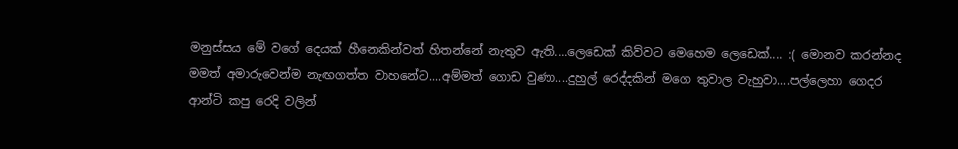මනුස්සය මේ වගේ දෙයක් හීනෙකින්වත් හිතන්නේ නැතුව ඇති....ලෙඩෙක් කිව්වට මෙහෙම ලෙඩෙක්.... :( මොනව කරන්නද මමත් අමාරුවෙන්ම නැඟගත්ත වාහනේට....අම්මත් ගොඩ වුණා....දුහුල් රෙද්දකින් මගෙ තුවාල වැහුවා....පල්ලෙහා ගෙදර ආන්ටි කපු රෙදි වලින්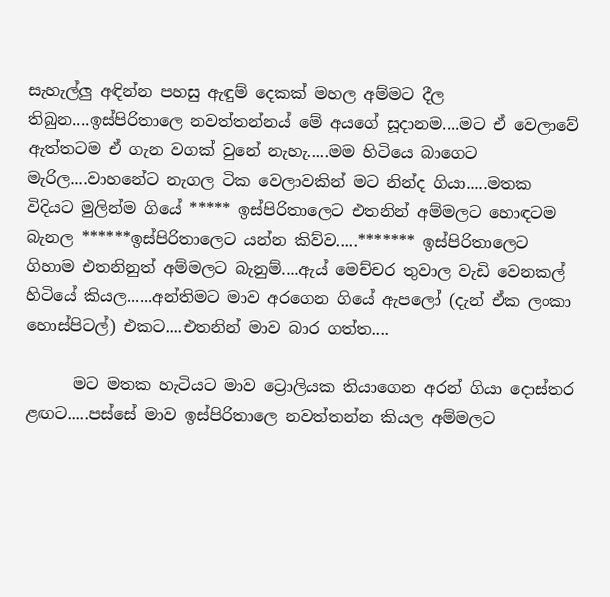සැහැල්ලු අඳින්න පහසු ඇඳුම් දෙකක් මහල අම්මට දීල තිබුන....ඉස්පිරිතාලෙ නවත්තන්නය් මේ අයගේ සූදානම....මට ඒ වෙලාවේ ඇත්තටම ඒ ගැන වගක් වුනේ නැහැ.....මම හිටියෙ බාගෙට මැරිල....වාහනේට නැගල ටික වෙලාවකින් මට නින්ද ගියා.....මතක විදියට මුලින්ම ගියේ ***** ඉස්පිරිතාලෙට එතනින් අම්මලට හොඳටම බැනල ******ඉස්පිරිතාලෙට යන්න කිව්ව.....******* ඉස්පිරිතාලෙට ගිහාම එතනිනුත් අම්මලට බැනුම්....ඇය් මෙච්චර තුවාල වැඩි වෙනකල් හිටියේ කියල......අන්තිමට මාව අරගෙන ගියේ ඇපලෝ (දැන් ඒක ලංකා හොස්පිටල්) එකට....එතනින් මාව බාර ගත්ත....

      මට මතක හැටියට මාව ට්‍රොලියක තියාගෙන අරන් ගියා දොස්තර ළඟට.....පස්සේ මාව ඉස්පිරිතාලෙ නවත්තන්න කියල අම්මලට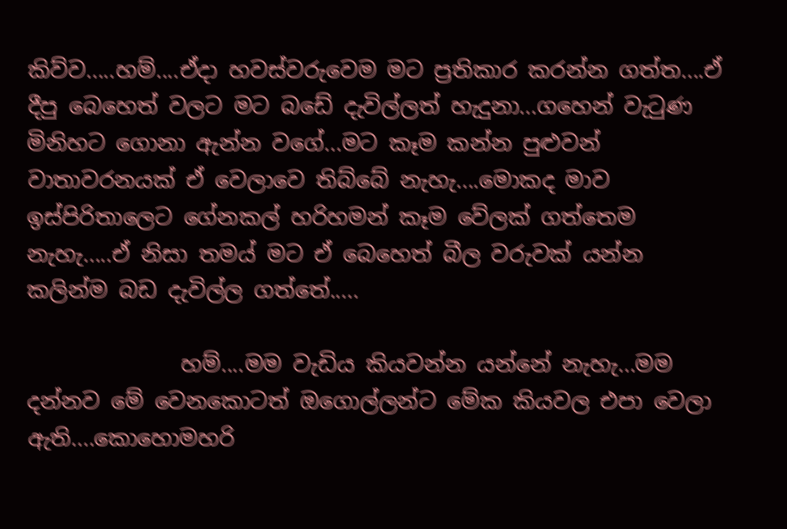කිව්ව.....හම්....ඒදා හවස්වරුවෙම මට ප්‍රතිකාර කරන්න ගත්ත....ඒ දීපු බෙහෙත් වලට මට බඩේ දැවිල්ලත් හැදුනා...ගහෙන් වැටුණ මිනිහට ගොනා ඇන්න වගේ...මට කෑම කන්න පුළුවන් වාතාවරනයක් ඒ වෙලාවෙ තිබ්බේ නැහැ....මොකද මාව ඉස්පිරිතාලෙට ගේනකල් හරිහමන් කෑම වේලක් ගත්තෙම නැහැ.....ඒ නිසා තමය් මට ඒ බෙහෙත් බීල වරුවක් යන්න කලින්ම බඩ දැවිල්ල ගත්තේ.....

              හම්....මම වැඩිය කියවන්න යන්නේ නැහැ...මම දන්නව මේ වෙනකොටත් ඔගොල්ලන්ට මේක කියවල එපා වෙලා ඇති....කොහොමහරි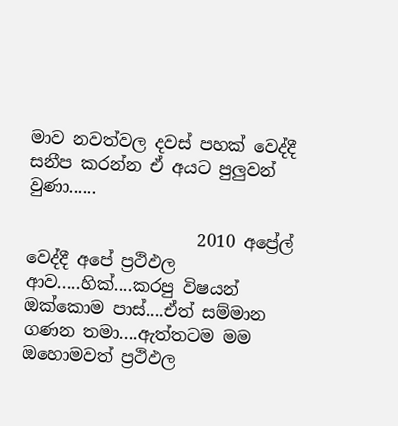මාව නවත්වල දවස් පහක් වෙද්දී සනීප කරන්න ඒ අයට පුලුවන් වුණා......

                    2010 අප්‍රේල් වෙද්දී අපේ ප්‍රථිඵල ආව.....හික්....කරපු විෂයන් ඔක්කොම පාස්....ඒත් සම්මාන ගණන තමා....ඇත්තටම මම ඔහොමවත් ප්‍රථිඵල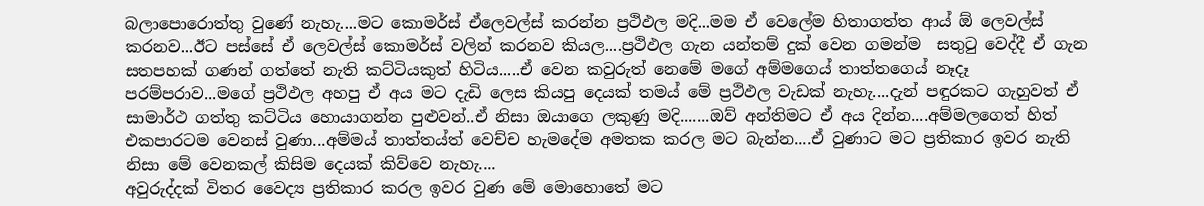බලාපොරොත්තු වුණේ නැහැ....මට කොමර්ස් ඒලෙවල්ස් කරන්න ප්‍රථිඵල මදි...මම ඒ වෙලේම හිතාගත්ත ආය් ඕ ලෙවල්ස් කරනව...ඊට පස්සේ ඒ ලෙවල්ස් කොමර්ස් වලින් කරනව කියල....ප්‍රථිඵල ගැන යන්තම් දුක් වෙන ගමන්ම  සතුටු වෙද්දී ඒ ගැන සතපහක් ගණන් ගත්තේ නැති කට්ටියකුත් හිටිය.....ඒ වෙන කවුරුත් නෙමේ මගේ අම්මගෙය් තාත්තගෙය් නෑදෑ පරම්පරාව...මගේ ප්‍රථිඵල අහපු ඒ අය මට දැඩි ලෙස කියපු දෙයක් තමය් මේ ප්‍රථිඵල වැඩක් නැහැ....දැන් පඳුරකට ගැහුවත් ඒ සාමාර්ථ ගත්තු කට්ටිය හොයාගන්න පුළුවන්..ඒ නිසා ඔයාගෙ ලකුණු මදි.......ඔව් අන්තිමට ඒ අය දින්න....අම්මලගෙත් හිත් එකපාරටම වෙනස් වුණා...අම්මය් තාත්තය්ත් වෙච්ච හැමදේම අමතක කරල මට බැන්න....ඒ වුණාට මට ප්‍රතිකාර ඉවර නැති නිසා මේ වෙනකල් කිසිම දෙයක් කිව්වෙ නැහැ....
අවුරුද්දක් විතර වෛද්‍ය ප්‍රතිකාර කරල ඉවර වුණ මේ මොහොතේ මට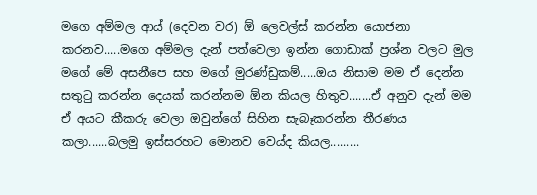මගෙ අම්මල ආය් (දෙවන වර) ඕ ලෙවල්ස් කරන්න යොජනා කරනව.....මගෙ අම්මල දැන් පත්වෙලා ඉන්න ගොඩාක් ප්‍රශ්න වලට මුල මගේ මේ අසනීපෙ සහ මගේ මුරණ්ඩුකම්.....ඔය නිසාම මම ඒ දෙන්න සතුටු කරන්න දෙයක් කරන්නම ඕන කියල හිතුව.......ඒ අනුව දැන් මම ඒ අයට කීකරු වෙලා ඔවුන්ගේ සිහින සැබෑකරන්න තීරණය කලා......බලමු ඉස්සරහට මොනව වෙය්ද කියල.........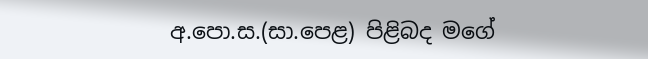අ.පො.ස.(සා.පෙළ) පිළිබද මගේ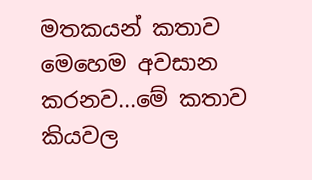මතකයන් කතාව මෙහෙම අවසාන කරනව...මේ කතාව කියවල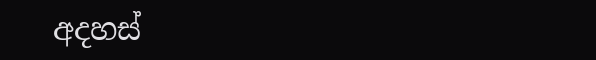අදහස්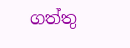ගත්තු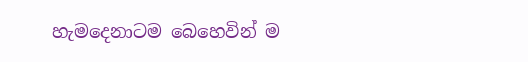හැමදෙනාටම බෙහෙවින් ම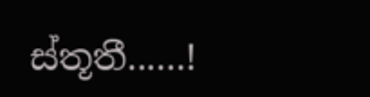ස්තූතී......!